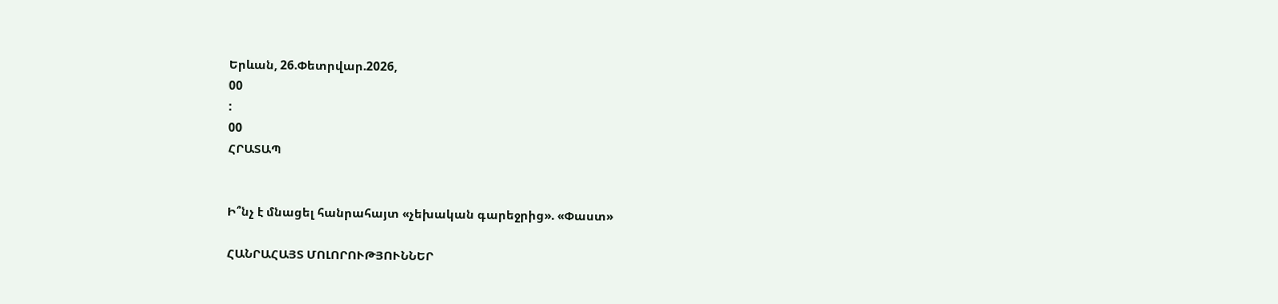Երևան, 26.Փետրվար.2026,
00
:
00
ՀՐԱՏԱՊ


Ի՞նչ է մնացել հանրահայտ «չեխական գարեջրից». «Փաստ»

ՀԱՆՐԱՀԱՅՏ ՄՈԼՈՐՈՒԹՅՈՒՆՆԵՐ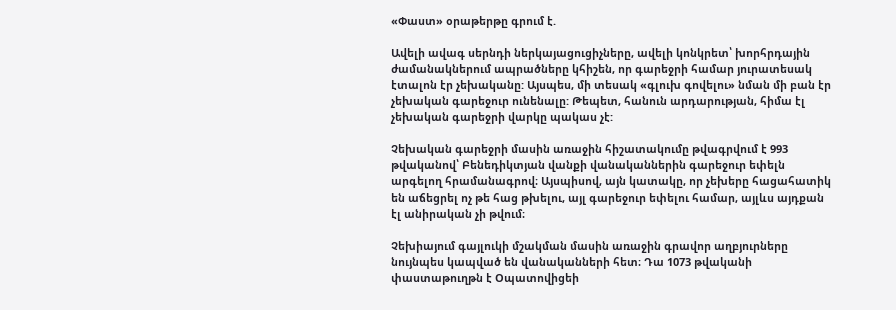«Փաստ» օրաթերթը գրում է.

Ավելի ավագ սերնդի ներկայացուցիչները, ավելի կոնկրետ՝ խորհրդային ժամանակներում ապրածները կհիշեն, որ գարեջրի համար յուրատեսակ էտալոն էր չեխականը: Այսպես, մի տեսակ «գլուխ գովելու» նման մի բան էր չեխական գարեջուր ունենալը: Թեպետ, հանուն արդարության, հիմա էլ չեխական գարեջրի վարկը պակաս չէ:

Չեխական գարեջրի մասին առաջին հիշատակումը թվագրվում է 993 թվականով՝ Բենեդիկտյան վանքի վանականներին գարեջուր եփելն արգելող հրամանագրով։ Այսպիսով, այն կատակը, որ չեխերը հացահատիկ են աճեցրել ոչ թե հաց թխելու, այլ գարեջուր եփելու համար, այլևս այդքան էլ անիրական չի թվում։

Չեխիայում գայլուկի մշակման մասին առաջին գրավոր աղբյուրները նույնպես կապված են վանականների հետ։ Դա 1073 թվականի փաստաթուղթն է Օպատովիցեի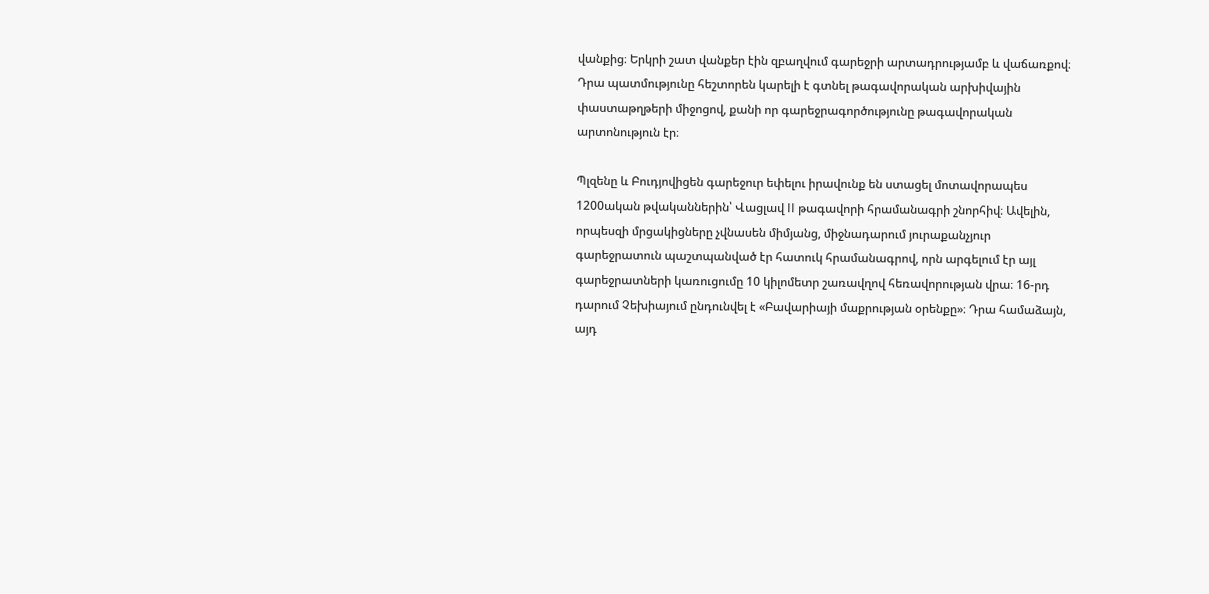վանքից։ Երկրի շատ վանքեր էին զբաղվում գարեջրի արտադրությամբ և վաճառքով։ Դրա պատմությունը հեշտորեն կարելի է գտնել թագավորական արխիվային փաստաթղթերի միջոցով, քանի որ գարեջրագործությունը թագավորական արտոնություն էր։

Պլզենը և Բուդյովիցեն գարեջուր եփելու իրավունք են ստացել մոտավորապես 1200ական թվականներին՝ Վացլավ II թագավորի հրամանագրի շնորհիվ։ Ավելին, որպեսզի մրցակիցները չվնասեն միմյանց, միջնադարում յուրաքանչյուր գարեջրատուն պաշտպանված էր հատուկ հրամանագրով, որն արգելում էր այլ գարեջրատների կառուցումը 10 կիլոմետր շառավղով հեռավորության վրա։ 16-րդ դարում Չեխիայում ընդունվել է «Բավարիայի մաքրության օրենքը»։ Դրա համաձայն, այդ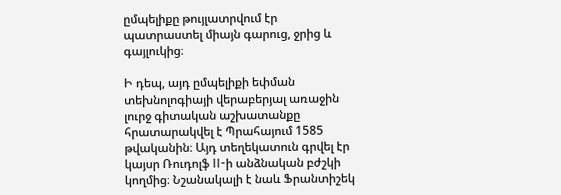ըմպելիքը թույլատրվում էր պատրաստել միայն գարուց, ջրից և գայլուկից։

Ի դեպ, այդ ըմպելիքի եփման տեխնոլոգիայի վերաբերյալ առաջին լուրջ գիտական աշխատանքը հրատարակվել է Պրահայում 1585 թվականին։ Այդ տեղեկատուն գրվել էր կայսր Ռուդոլֆ II-ի անձնական բժշկի կողմից։ Նշանակալի է նաև Ֆրանտիշեկ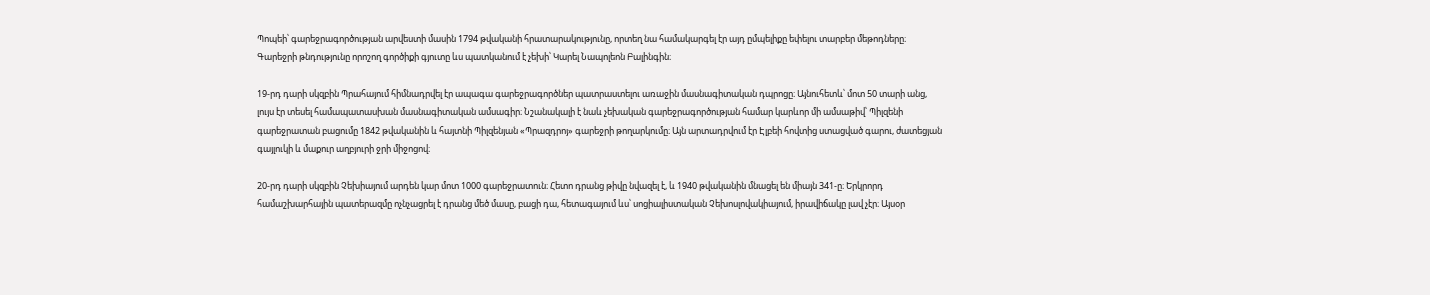Պոպեի՝ գարեջրագործության արվեստի մասին 1794 թվականի հրատարակությունը, որտեղ նա համակարգել էր այդ ըմպելիքը եփելու տարբեր մեթոդները։ Գարեջրի թնդությունը որոշող գործիքի գյուտը ևս պատկանում է չեխի՝ Կարել Նապոլեոն Բալինգին։

19-րդ դարի սկզբին Պրահայում հիմնադրվել էր ապագա գարեջրագործներ պատրաստելու առաջին մասնագիտական դպրոցը։ Այնուհետև՝ մոտ 50 տարի անց, լույս էր տեսել համապատասխան մասնագիտական ամսագիր։ Նշանակալի է նաև չեխական գարեջրագործության համար կարևոր մի ամսաթիվ՝ Պիլզենի գարեջրատան բացումը 1842 թվականին և հայտնի Պիլզենյան «Պրազդրոյ» գարեջրի թողարկումը։ Այն արտադրվում էր Էլբեի հովտից ստացված գարու, ժատեցյան գայլուկի և մաքուր աղբյուրի ջրի միջոցով։

20-րդ դարի սկզբին Չեխիայում արդեն կար մոտ 1000 գարեջրատուն։ Հետո դրանց թիվը նվազել է, և 1940 թվականին մնացել են միայն 341-ը։ Երկրորդ համաշխարհային պատերազմը ոչնչացրել է դրանց մեծ մասը, բացի դա, հետագայում ևս՝ սոցիալիստական Չեխոսլովակիայում, իրավիճակը լավ չէր։ Այսօր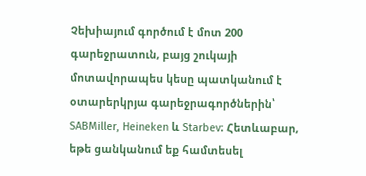Չեխիայում գործում է մոտ 200 գարեջրատուն, բայց շուկայի մոտավորապես կեսը պատկանում է օտարերկրյա գարեջրագործներին՝ SABMiller, Heineken և Starbev։ Հետևաբար, եթե ցանկանում եք համտեսել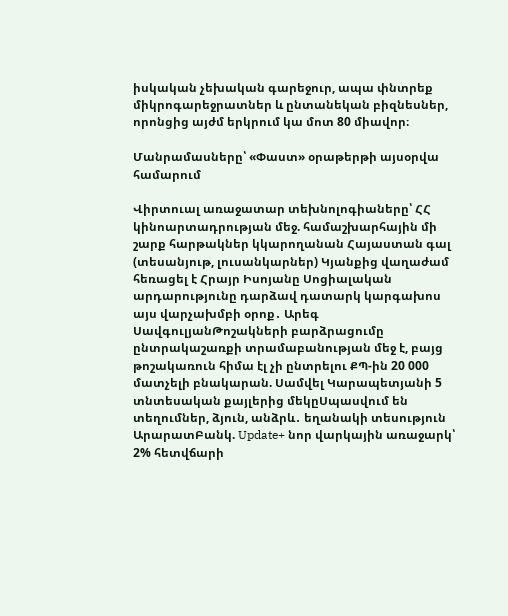իսկական չեխական գարեջուր, ապա փնտրեք միկրոգարեջրատներ և ընտանեկան բիզնեսներ, որոնցից այժմ երկրում կա մոտ 80 միավոր։

Մանրամասները՝ «Փաստ» օրաթերթի այսօրվա համարում

Վիրտուալ առաջատար տեխնոլոգիաները՝ ՀՀ կինոարտադրության մեջ. համաշխարհային մի շարք հարթակներ կկարողանան Հայաստան գալ (տեսանյութ, լուսանկարներ) Կյանքից վաղաժամ հեռացել է Հրայր Իսոյանը Սոցիալական արդարությունը դարձավ դատարկ կարգախոս այս վարչախմբի օրոք․ Արեգ ՍավգուլյանԹոշակների բարձրացումը ընտրակաշառքի տրամաբանության մեջ է, բայց թոշակառուն հիմա էլ չի ընտրելու ՔՊ-ին 20 000 մատչելի բնակարան. Սամվել Կարապետյանի 5 տնտեսական քայլերից մեկըՍպասվում են տեղումներ, ձյուն, անձրև․ եղանակի տեսություն ԱրարատԲանկ. Update+ նոր վարկային առաջարկ՝ 2% հետվճարի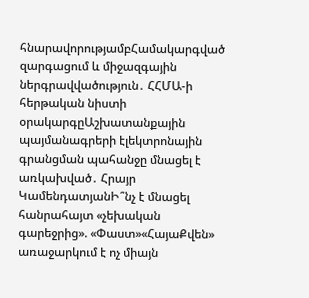հնարավորությամբՀամակարգված զարգացում և միջազգային ներգրավվածություն․ ՀՀՄԱ-ի հերթական նիստի օրակարգըԱշխատանքային պայմանագրերի էլեկտրոնային գրանցման պահանջը մնացել է առկախված․ Հրայր ԿամենդատյանԻ՞նչ է մնացել հանրահայտ «չեխական գարեջրից». «Փաստ»«ՀայաՔվեն» առաջարկում է ոչ միայն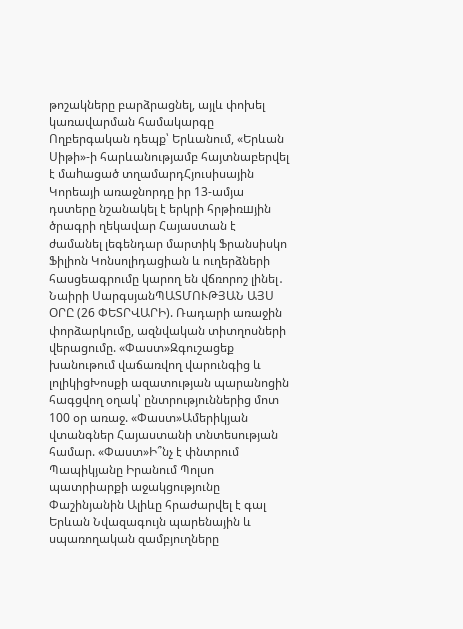թոշակները բարձրացնել, այլև փոխել կառավարման համակարգը Ողբերգական դեպք՝ Երևանում, «Երևան Սիթի»-ի հարևանությամբ հայտնաբերվել է մաhացած տղամարդՀյուսիսային Կորեայի առաջնորդը իր 13-ամյա դստերը նշանակել է երկրի հրթիռшյին ծրագրի ղեկավար Հայաստան է ժամանել լեգենդար մարտիկ Ֆրանսիսկո Ֆիլիոն Կոնսոլիդացիան և ուղերձների հասցեագրումը կարող են վճռորոշ լինել․ Նաիրի ՍարգսյանՊԱՏՄՈՒԹՅԱՆ ԱՅՍ ՕՐԸ (26 ՓԵՏՐՎԱՐԻ). Ռադարի առաջին փորձարկումը, ազնվական տիտղոսների վերացումը. «Փաստ»Զգուշացեք խանութում վաճառվող վարունգից և լոլիկիցԽոսքի ազատության պարանոցին հագցվող օղակ՝ ընտրություններից մոտ 100 օր առաջ. «Փաստ»Ամերիկյան վտանգներ Հայաստանի տնտեսության համար. «Փաստ»Ի՞նչ է փնտրում Պապիկյանը Իրանում Պոլսո պատրիարքի աջակցությունը Փաշինյանին Ալիևը հրաժարվել է գալ Երևան Նվազագույն պարենային և սպառողական զամբյուղները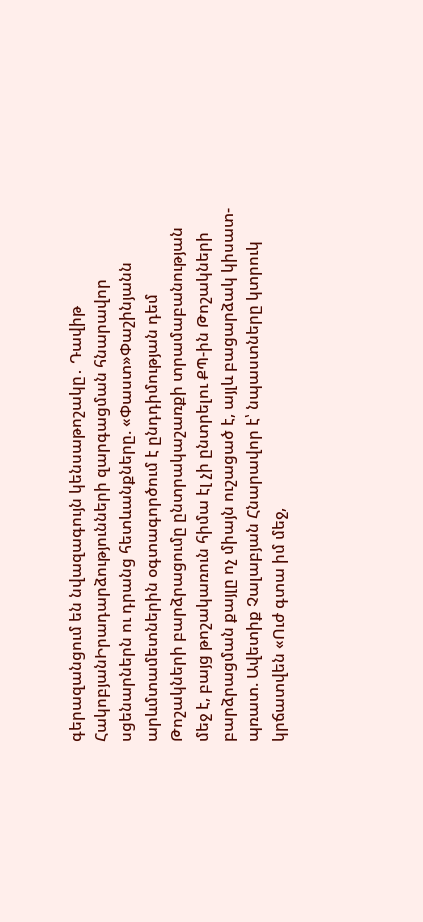գերազանցում են նվազագույն կենսաթոշակը․ Դավիթ ՀակոբյանԻրադարձությունների զարգացման հնարավոր սցենարներն ու դրանց հետևանքները. «Փաստ»Փաշինյանն արևմտամետներին օգտագործում է ընդդիմության դեմ Թոշակների բարձրացումը ընտրակաշառքի տրամաբանության մեջ է, բայց թոշակառուն հիմա էլ չի ընտրելու ՔՊ-ին Թոշակների բարձրացման քայլը ոչ միայն ուշացած է, այլև բացարձակ կիսատ-պռատ. Ավետիք Չալաբյան Հնարավոր է՝ նպաստները կտրուկ կրճատվեն «Ուժ գտա իմ մեջ,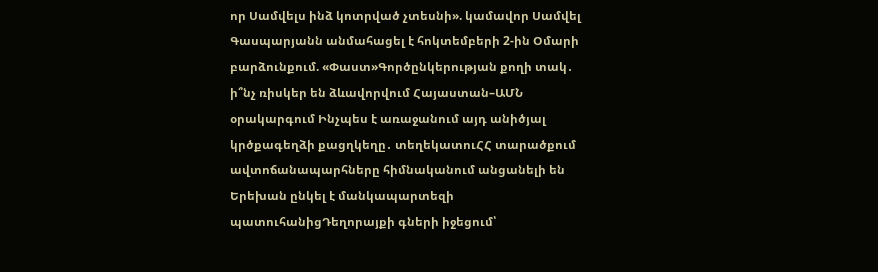որ Սամվելս ինձ կոտրված չտեսնի». կամավոր Սամվել Գասպարյանն անմահացել է հոկտեմբերի 2-ին Օմարի բարձունքում. «Փաստ»Գործընկերության քողի տակ․ ի՞նչ ռիսկեր են ձևավորվում Հայաստան–ԱՄՆ օրակարգում Ինչպես է առաջանում այդ անիծյալ կրծքագեղձի քացղկեղը․ տեղեկատուՀՀ տարածքում ավտոճանապարհները հիմնականում անցանելի են Երեխան ընկել է մանկապարտեզի պատուհանիցԴեղորայքի գների իջեցում՝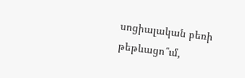սոցիալական բեռի թեթևացո՞ւմ,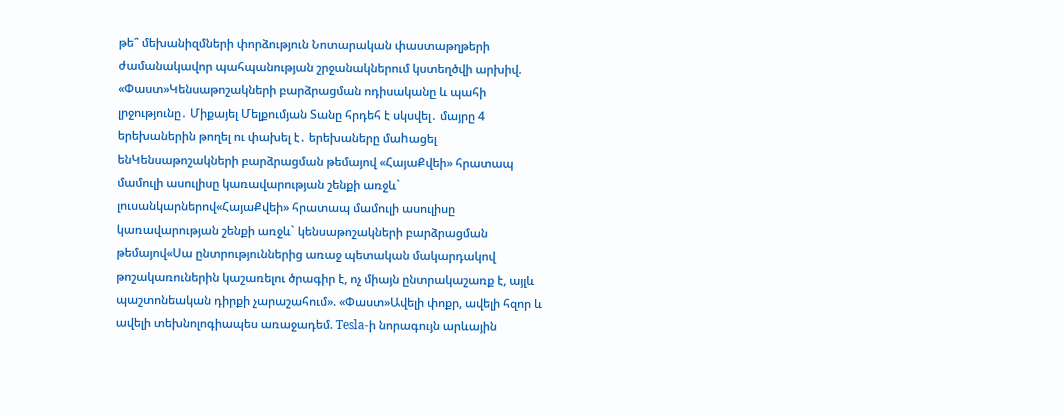թե՞ մեխանիզմների փորձություն Նոտարական փաստաթղթերի ժամանակավոր պահպանության շրջանակներում կստեղծվի արխիվ. «Փաստ»Կենսաթոշակների բարձրացման ոդիսականը և պահի լրջությունը․ Միքայել Մելքումյան Տանը հրդեհ է սկսվել․ մայրը 4 երեխաներին թողել ու փախել է․ երեխաները մաhացել ենԿենսաթոշակների բարձրացման թեմայով «ՀայաՔվեի» հրատապ մամուլի ասուլիսը կառավարության շենքի առջև` լուսանկարներով«ՀայաՔվեի» հրատապ մամուլի ասուլիսը կառավարության շենքի առջև` կենսաթոշակների բարձրացման թեմայով«Սա ընտրություններից առաջ պետական մակարդակով թոշակառուներին կաշառելու ծրագիր է, ոչ միայն ընտրակաշառք է, այլև պաշտոնեական դիրքի չարաշահում». «Փաստ»Ավելի փոքր, ավելի հզոր և ավելի տեխնոլոգիապես առաջադեմ. Tesla-ի նորագույն արևային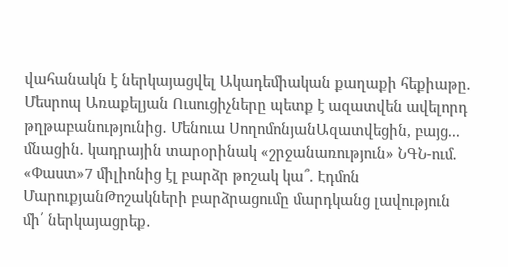վահանակն է ներկայացվել Ակադեմիական քաղաքի հեքիաթը. Մեսրոպ Առաքելյան Ուսուցիչները պետք է ազատվեն ավելորդ թղթաբանությունից․ Մենուա ՍողոմոնյանԱզատվեցին, բայց... մնացին. կադրային տարօրինակ «շրջանառություն» ՆԳՆ-ում. «Փաստ»7 միլիոնից էլ բարձր թոշակ կա՞. Էդմոն ՄարուքյանԹոշակների բարձրացումը մարդկանց լավություն մի՛ ներկայացրեք․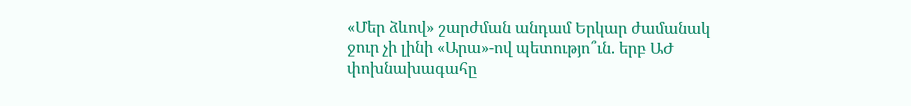«Մեր ձևով» շարժման անդամ Երկար ժամանակ ջուր չի լինի «Արա»-ով պետությո՞ւն. երբ ԱԺ փոխնախագահը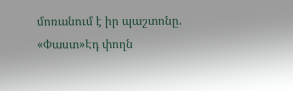մոռանում է իր պաշտոնը. «Փաստ»Էդ փողն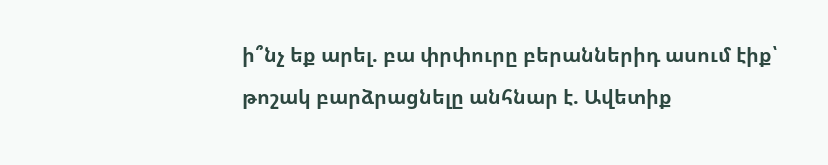ի՞նչ եք արել. բա փրփուրը բերաններիդ ասում էիք՝ թոշակ բարձրացնելը անհնար է. Ավետիք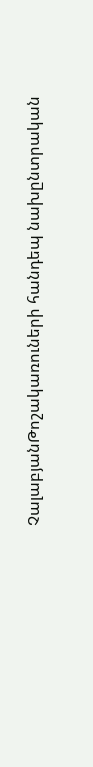ՉալաբյանԹոշակառուների հանդեպ նախընտրական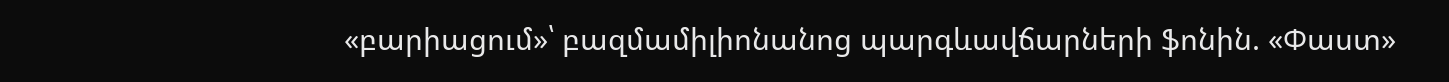«բարիացում»՝ բազմամիլիոնանոց պարգևավճարների ֆոնին. «Փաստ»